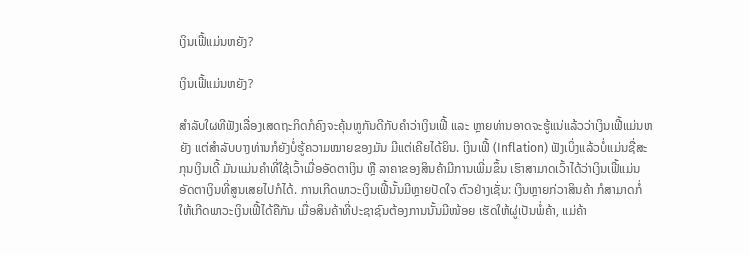ເງິນເຟີ້ແມ່ນຫຍັງ?

ເງິນເຟີ້ແມ່ນຫຍັງ?

ສຳລັບໃຜທີຟັງເລື່ອງເສດຖະກິດກໍຄົງຈະຄຸ້ນຫູກັນດີກັບຄຳວ່າເງິນເຟີ້ ແລະ ຫຼາຍທ່ານອາດຈະຮູ້ແນ່ແລ້ວວ່າເງິນເຟີ້ແມ່ນຫຍັງ ແຕ່ສຳລັບບາງທ່ານກໍຍັງບໍ່ຮູ້ຄວາມໝາຍຂອງມັນ ມີແຕ່ເຄີຍໄດ້ຍິນ. ເງິນເຟີ້ (Inflation) ຟັງເບິ່ງແລ້ວບໍ່ແມ່ນຊື່ສະກຸນເງິນເດີ້ ມັນແມ່ນຄຳທີ່ໃຊ້ເວົ້າເມື່ອອັດຕາເງິນ ຫຼື ລາຄາຂອງສິນຄ້າມີການເພີ່ມຂຶ້ນ ເຮົາສາມາດເວົ້າໄດ້ວ່າເງິນເຟີ້ແມ່ນອັດຕາເງິນທີ່ສູນເສຍໄປກໍໄດ້. ການເກີດພາວະເງິນເຟີ້ນັ້ນມີຫຼາຍປັດໃຈ ຕົວຢ່າງເຊັ່ນ: ເງິນຫຼາຍກ່ວາສິນຄ້າ ກໍສາມາດກໍ່ໃຫ້ເກີດພາວະເງິນເຟີ້ໄດ້ຄືກັນ ເມື່ອສິນຄ້າທີ່ປະຊາຊົນຕ້ອງການນັ້ນມີໜ້ອຍ ເຮັດໃຫ້ຜູ່ເປັນພໍ່ຄ້າ, ແມ່ຄ້າ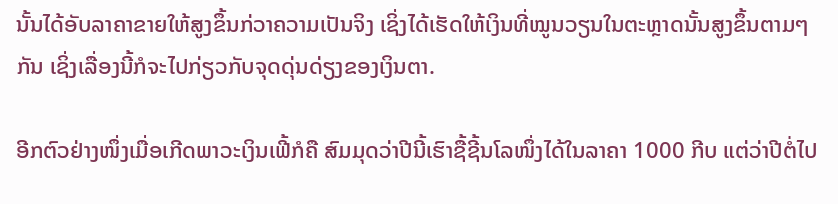ນັ້ນໄດ້ອັບລາຄາຂາຍໃຫ້ສູງຂຶ້ນກ່ວາຄວາມເປັນຈິງ ເຊິ່ງໄດ້ເຮັດໃຫ້ເງິນທີ່ໝູນວຽນໃນຕະຫຼາດນັ້ນສູງຂຶ້ນຕາມໆກັນ ເຊິ່ງເລື່ອງນີ້ກໍຈະໄປກ່ຽວກັບຈຸດດຸ່ນດ່ຽງຂອງເງິນຕາ.

ອີກຕົວຢ່າງໜຶ່ງເມື່ອເກີດພາວະເງິນເຟີ້ກໍຄື ສົມມຸດວ່າປີນີ້ເຮົາຊື້ຊີ້ນໂລໜຶ່ງໄດ້ໃນລາຄາ 1000 ກີບ ແຕ່ວ່າປີຕໍ່ໄປ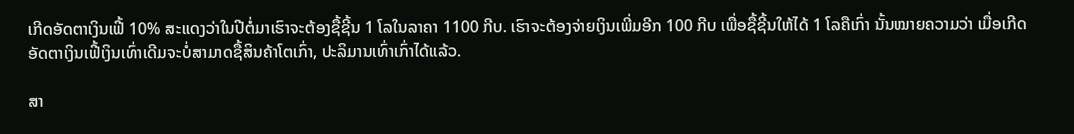ເກີດອັດຕາເງິນເຟີ້ 10% ສະແດງວ່າໃນປີຕໍ່ມາເຮົາຈະຕ້ອງຊື້ຊີ້ນ 1 ໂລໃນລາຄາ 1100 ກີບ. ເຮົາຈະຕ້ອງຈ່າຍເງິນເພີ່ມອີກ 100 ກີບ ເພື່ອຊື້ຊີ້ນໃຫ້ໄດ້ 1 ໂລຄືເກົ່າ ນັ້ນໝາຍຄວາມວ່າ ເມື່ອເກີດອັດຕາເງິນເຟີ້ເງິນເທົ່າເດີມຈະບໍ່ສາມາດຊື້ສິນຄ້າໂຕເກົ່າ, ປະລິມານເທົ່າເກົ່າໄດ້ແລ້ວ.

ສາ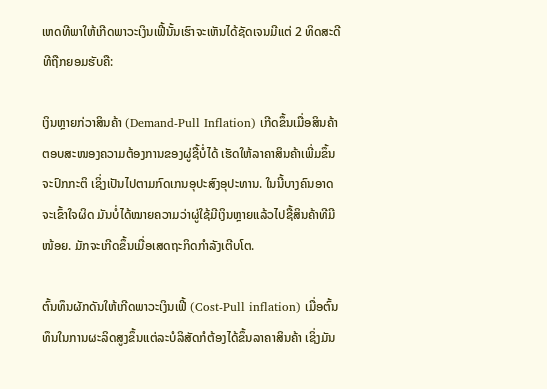ເຫດທີພາໃຫ້ເກີດພາວະເງິນເຟີ້ນັ້ນເຮົາຈະເຫັນໄດ້ຊັດເຈນມີແຕ່ 2 ທິດສະດີທີຖືກຍອມຮັບຄື:

ເງິນຫຼາຍກ່ວາສິນຄ້າ (Demand-Pull Inflation) ເກີດຂຶ້ນເມື່ອສິນຄ້າຕອບສະໜອງຄວາມຕ້ອງການຂອງຜູ່ຊື້ບໍ່ໄດ້ ເຮັດໃຫ້ລາຄາສິນຄ້າເພີ່ມຂຶ້ນຈະປົກກະຕິ ເຊິ່ງເປັນໄປຕາມກົດເກນອຸປະສົງອຸປະທານ. ໃນນີ້ບາງຄົນອາດຈະເຂົ້າໃຈຜິດ ມັນບໍ່ໄດ້ໝາຍຄວາມວ່າຜູ່ໃຊ້ມີເງິນຫຼາຍແລ້ວໄປຊື້ສິນຄ້າທີມີໜ້ອຍ. ມັກຈະເກີດຂຶ້ນເມື່ອເສດຖະກິດກຳລັງເຕີບໂຕ.

ຕົ້ນທຶນຜັກດັນໃຫ້ເກີດພາວະເງິນເຟີ້ (Cost-Pull inflation) ເມື່ອຕົ້ນທຶນໃນການຜະລິດສູງຂຶ້ນແຕ່ລະບໍລິສັດກໍຕ້ອງໄດ້ຂຶ້ນລາຄາສິນຄ້າ ເຊິ່ງມັນ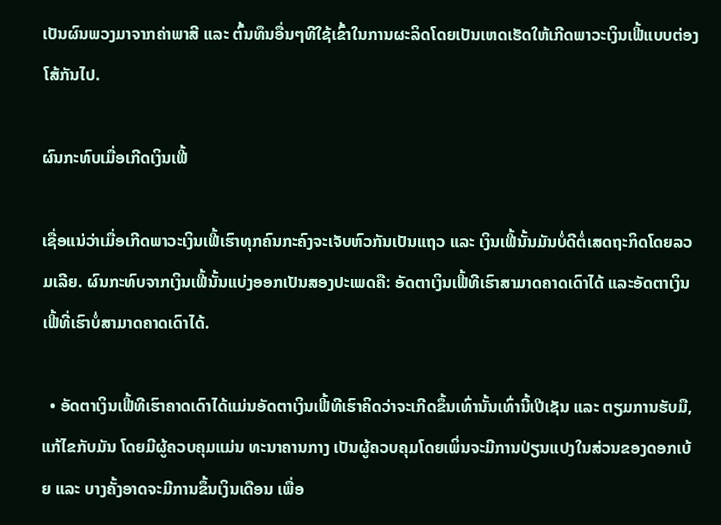ເປັນຜົນພວງມາຈາກຄ່າພາສີ ແລະ ຕົ້ນທຶນອື່ນໆທີໃຊ້ເຂົ້າໃນການຜະລິດໂດຍເປັນເຫດເຮັດໃຫ້ເກີດພາວະເງິນເຟີ້ແບບຕ່ອງໂສ້ກັນໄປ.

ຜົນກະທົບເມື່ອເກີດເງິນເຟີ້

ເຊື່ອແນ່ວ່າເມື່ອເກີດພາວະເງິນເຟີ້ເຮົາທຸກຄົນກະຄົງຈະເຈັບຫົວກັນເປັນແຖວ ແລະ ເງິນເຟີ້ນັ້ນມັນບໍ່ດີຕໍ່ເສດຖະກິດໂດຍລວມເລີຍ. ຜົນກະທົບຈາກເງິນເຟີ້ນັ້ນແບ່ງອອກເປັນສອງປະເພດຄື: ອັດຕາເງິນເຟີ້ທີເຮົາສາມາດຄາດເດົາໄດ້ ແລະອັດຕາເງິນເຟີ້ທີ່ເຮົາບໍ່ສາມາດຄາດເດົາໄດ້.

  • ອັດຕາເງິນເຟີ້ທີເຮົາຄາດເດົາໄດ້ແມ່ນອັດຕາເງິນເຟີ້ທີເຮົາຄິດວ່າຈະເກີດຂຶ້ນເທົ່ານັ້ນເທົ່ານີ້ເປີເຊັນ ແລະ ຕຽມການຮັບມື, ແກ້ໄຂກັບມັນ ໂດຍມີຜູ້ຄວບຄຸມແມ່ນ ທະນາຄານກາງ ເປັນຜູ້ຄວບຄຸມໂດຍເພິ່ນຈະມີການປ່ຽນແປງໃນສ່ວນຂອງດອກເບ້ຍ ແລະ ບາງຄັ້ງອາດຈະມີການຂຶ້ນເງິນເດືອນ ເພື່ອ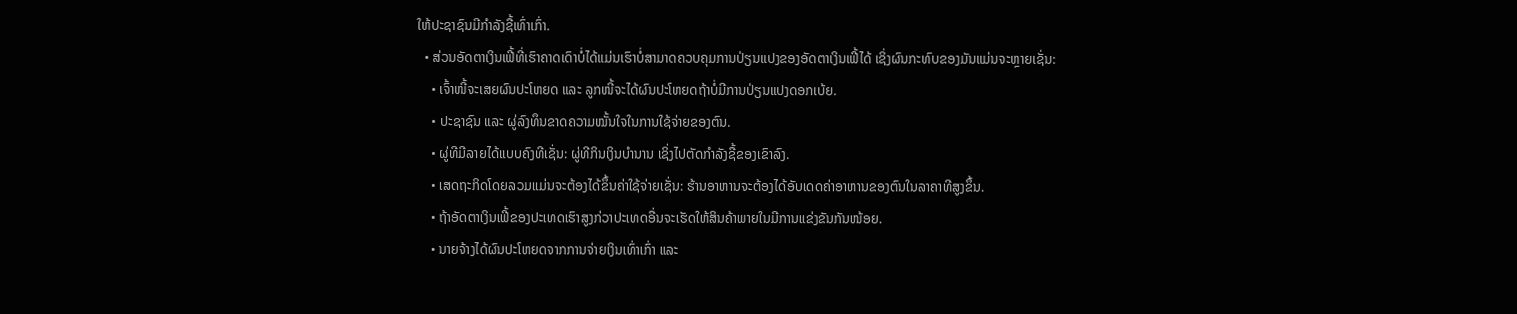ໃຫ້ປະຊາຊົນມີກຳລັງຊື້ເທົ່າເກົ່າ.
  • ສ່ວນອັດຕາເງິນເຟີ້ທີ່ເຮົາຄາດເດົາບໍ່ໄດ້ແມ່ນເຮົາບໍ່ສາມາດຄວບຄຸມການປ່ຽນແປງຂອງອັດຕາເງິນເຟີ້ໄດ້ ເຊິ່ງຜົນກະທົບຂອງມັນແມ່ນຈະຫຼາຍເຊັ່ນ:
    • ເຈົ້າໜີ້ຈະເສຍຜົນປະໂຫຍດ ແລະ ລູກໜີ້ຈະໄດ້ຜົນປະໂຫຍດຖ້າບໍ່ມີການປ່ຽນແປງດອກເບ້ຍ.
    • ປະຊາຊົນ ແລະ ຜູ່ລົງທຶນຂາດຄວາມໝັ້ນໃຈໃນການໃຊ້ຈ່າຍຂອງຕົນ.
    • ຜູ່ທີມີລາຍໄດ້ແບບຄົງທີເຊັ່ນ: ຜູ່ທີກິນເງິນບຳນານ ເຊິ່ງໄປຕັດກຳລັງຊື້ຂອງເຂົາລົງ.
    • ເສດຖະກິດໂດຍລວມແມ່ນຈະຕ້ອງໄດ້ຂຶ້ນຄ່າໃຊ້ຈ່າຍເຊັ່ນ: ຮ້ານອາຫານຈະຕ້ອງໄດ້ອັບເດດຄ່າອາຫານຂອງຕົນໃນລາຄາທີສູງຂຶ້ນ.
    • ຖ້າອັດຕາເງິນເຟີ້ຂອງປະເທດເຮົາສູງກ່ວາປະເທດອື່ນຈະເຮັດໃຫ້ສິນຄ້າພາຍໃນມີການແຂ່ງຂັນກັນໜ້ອຍ.
    • ນາຍຈ້າງໄດ້ຜົນປະໂຫຍດຈາກການຈ່າຍເງິນເທົ່າເກົ່າ ແລະ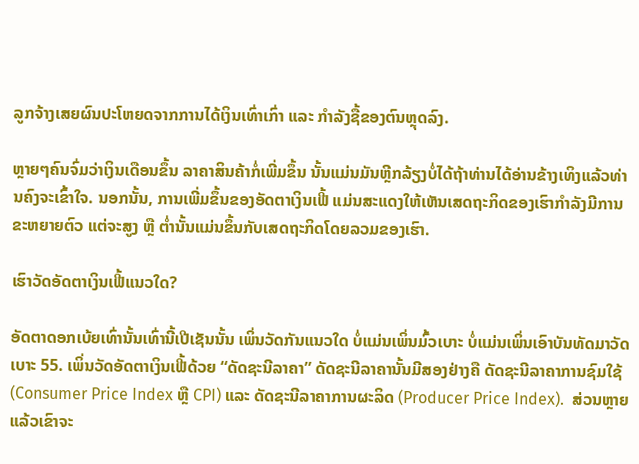ລູກຈ້າງເສຍຜົນປະໂຫຍດຈາກການໄດ້ເງິນເທົ່າເກົ່າ ແລະ ກຳລັງຊື້ຂອງຕົນຫຼຸດລົງ.

ຫຼາຍໆຄົນຈົ່ມວ່າເງິນເດືອນຂຶ້ນ ລາຄາສິນຄ້າກໍ່ເພີ່ມຂຶ້ນ ນັ້ນແມ່ນມັນຫຼີກລ້ຽງບໍ່ໄດ້ຖ້າທ່ານໄດ້ອ່ານຂ້າງເທິງແລ້ວທ່ານຄົງຈະເຂົ້າໃຈ. ນອກນັ້ນ, ການເພີ່ມຂຶ້ນຂອງອັດຕາເງິນເຟີ້ ແມ່ນສະແດງໃຫ້ເຫັນເສດຖະກິດຂອງເຮົາກຳລັງມີການຂະຫຍາຍຕົວ ແຕ່ຈະສູງ ຫຼື ຕ່ຳນັ້ນແມ່ນຂຶ້ນກັບເສດຖະກິດໂດຍລວມຂອງເຮົາ.

ເຮົາວັດອັດຕາເງິນເຟີ້ແນວໃດ?

ອັດຕາດອກເບ້ຍເທົ່ານັ້ນເທົ່ານີ້ເປີເຊັນນັ້ນ ເພິ່ນວັດກັນແນວໃດ ບໍ່ແມ່ນເພິ່ນມົ້ວເບາະ ບໍ່ແມ່ນເພິ່ນເອົາບັນທັດມາວັດເບາະ 55. ເພິ່ນວັດອັດຕາເງິນເຟີ້ດ້ວຍ “ດັດຊະນີລາຄາ” ດັດຊະນີລາຄານັ້ນມີສອງຢ່າງຄື ດັດຊະນີລາຄາການຊົມໃຊ້ (Consumer Price Index ຫຼື CPI) ແລະ ດັດຊະນີລາຄາການຜະລິດ (Producer Price Index).  ສ່ວນຫຼາຍແລ້ວເຂົາຈະ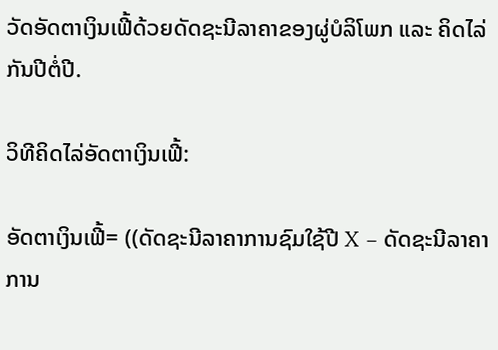ວັດອັດຕາເງິນເຟີ້ດ້ວຍດັດຊະນີລາຄາຂອງຜູ່ບໍລິໂພກ ແລະ ຄິດໄລ່ກັນປີຕໍ່ປີ.

ວິທີຄິດໄລ່ອັດຕາເງິນເຟີ້:

ອັດຕາເງິນເຟີ້= ((ດັດຊະນີລາຄາການຊົມໃຊ້ປີ X − ດັດຊະນີລາຄາການ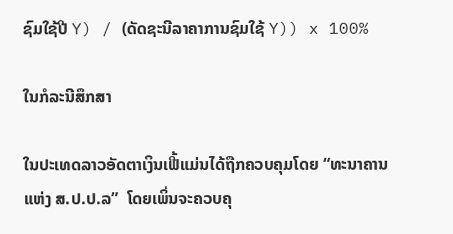ຊົມໃຊ້ປີ Y) / (ດັດຊະນີລາຄາການຊົມໃຊ້ Y)) x 100%

ໃນກໍລະນີສຶກສາ

ໃນປະເທດລາວອັດຕາເງິນເຟີ້ແມ່ນໄດ້ຖືກຄວບຄຸມໂດຍ “ທະນາຄານແຫ່ງ ສ.ປ.ປ.ລ”  ໂດຍເພິ່ນຈະຄວບຄຸ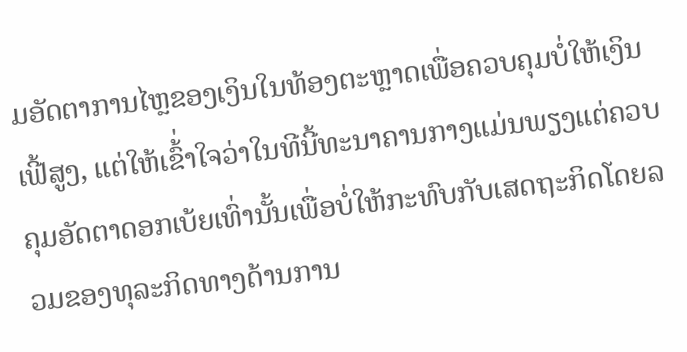ມອັດຕາການໄຫຼຂອງເງິນໃນທ້ອງຕະຫຼາດເພື່ອຄວບຄຸມບໍ່ໃຫ້ເງິນເຟີ້ສູງ, ແຕ່ໃຫ້ເຂົ້່າໃຈວ່າໃນທີນີ້ທະນາຄານກາງແມ່ນພຽງແຕ່ຄວບຄຸມອັດຕາດອກເບ້ຍເທົ່ານັ້ນເພື່ອບໍ່ໃຫ້ກະທົບກັບເສດຖະກິດໂດຍລວມຂອງທຸລະກິດທາງດ້ານການ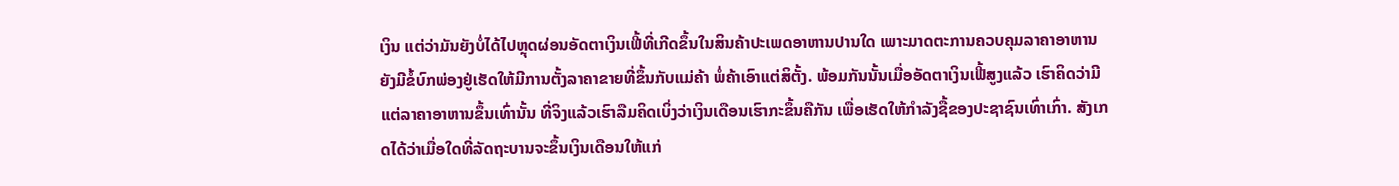ເງິນ ແຕ່ວ່າມັນຍັງບໍ່ໄດ້ໄປຫຼຸດຜ່ອນອັດຕາເງິນເຟີ້ທີ່ເກີດຂຶ້ນໃນສິນຄ້າປະເພດອາຫານປານໃດ ເພາະມາດຕະການຄວບຄຸມລາຄາອາຫານຍັງມີຂໍ້ບົກພ່ອງຢູ່ເຮັດໃຫ້ມີການຕັ້ງລາຄາຂາຍທີ່ຂຶ້ນກັບແມ່ຄ້າ ພໍ່ຄ້າເອົາແຕ່ສິຕັ້ງ. ພ້ອມກັນນັ້ນເມື່ອອັດຕາເງິນເຟີ້ສູງແລ້ວ ເຮົາຄິດວ່າມີແຕ່ລາຄາອາຫານຂຶ້ນເທົ່ານັ້ນ ທີ່ຈິງແລ້ວເຮົາລືມຄິດເບິ່ງວ່າເງິນເດືອນເຮົາກະຂຶ້ນຄືກັນ ເພື່ອເຮັດໃຫ້ກຳລັງຊື້ຂອງປະຊາຊົນເທົ່າເກົ່າ. ສັງເກດໄດ້ວ່າເມື່ອໃດທີ່ລັດຖະບານຈະຂຶ້ນເງິນເດືອນໃຫ້ແກ່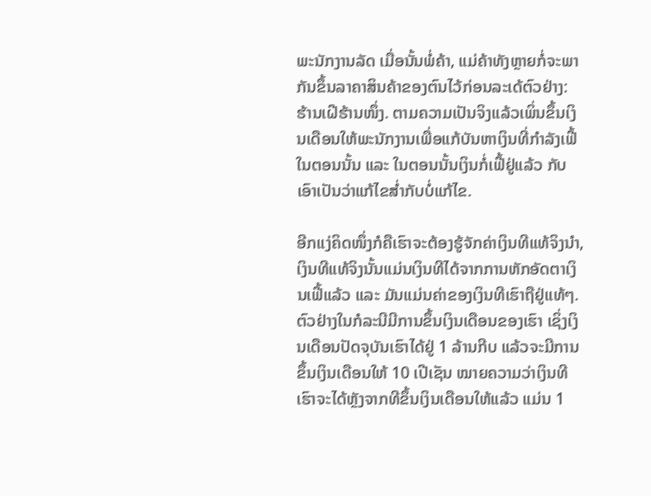ພະນັກງານລັດ ເມື່ອນັ້ນພໍ່ຄ້າ, ແມ່ຄ້າທັງຫຼາຍກໍ່ຈະພາກັນຂຶ້ນລາຄາສິນຄ້າຂອງຕົນໄວ້ກ່ອນລະເດ້ຕົວຢ່າງ: ຮ້ານເຝີຮ້ານໜຶ່ງ. ຕາມຄວາມເປັນຈິງແລ້ວເພິ່ນຂຶ້ນເງິນເດືອນໃຫ້ພະນັກງານເພື່ອແກ້ບັນຫາເງິນທີ່ກຳລັງເຟີ້ໃນຕອນນັ້ນ ແລະ ໃນຕອນນັ້ນເງິນກໍ່ເຟີ້ຢູ່ແລ້ວ ກັບເອົາເປັນວ່າແກ້ໄຂສ່ຳກັບບໍ່ແກ້ໄຂ.

ອີກແງ່ຄິດໜຶ່ງກໍຄືເຮົາຈະຕ້ອງຮູ້ຈັກຄ່າເງິນທີແທ້ຈິງນຳ, ເງິນທີແທ້ຈິງນັ້ນແມ່ນເງິນທີໄດ້ຈາກການຫັກອັດຕາເງິນເຟີ້ແລ້ວ ແລະ ມັນແມ່ນຄ່າຂອງເງິນທີເຮົາຖືຢູ່ແທ້ໆ. ຕົວຢ່າງໃນກໍລະນີມີການຂຶ້ນເງິນເດືອນຂອງເຮົາ ເຊິ່ງເງິນເດືອນປັດຈຸບັນເຮົາໄດ້ຢູ່ 1 ລ້ານກີບ ແລ້ວຈະມີການຂຶ້ນເງິນເດືອນໃຫ້ 10 ເປີເຊັນ ໝາຍຄວາມວ່າເງິນທີເຮົາຈະໄດ້ຫຼັງຈາກທີຂຶ້ນເງິນເດືອນໃຫ້ແລ້ວ ແມ່ນ 1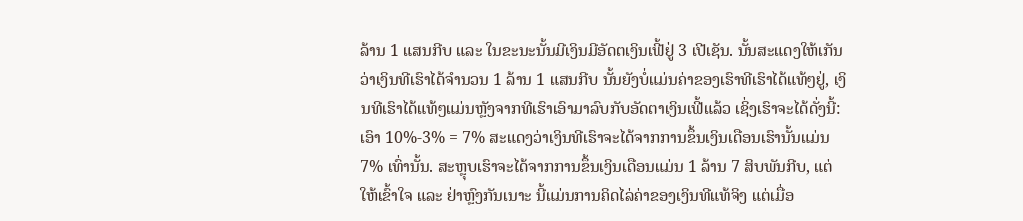ລ້ານ 1 ແສນກີບ ແລະ ໃນຂະນະນັ້ນມີເງິນມີອັດຕເງິນເຟີ້ຢູ່ 3 ເປີເຊັນ. ນັ້ນສະແດງໃຫ້ເກັນວ່າເງິນທີເຮົາໄດ້ຈຳນວນ 1 ລ້ານ 1 ແສນກີບ ນັ້ນຍັງບໍ່ແມ່ນຄ່າຂອງເຮົາທີເຮົາໄດ້ແທ້ໆຢູ່, ເງິນທີເຮົາໄດ້ແທ້ໆແມ່ນຫຼັງຈາກທີເຮົາເອົາມາລົບກັບອັດຕາເງິນເຟີ້ແລ້ວ ເຊິ່ງເຮົາຈະໄດ້ດັ່ງນີ້: ເອົາ 10%-3% = 7% ສະແດງວ່າເງິນທີເຮົາຈະໄດ້ຈາກການຂຶ້ນເງິນເດືອນເຮົານັ້ນແມ່ນ 7% ເທົ່ານັ້ນ. ສະຫຼຸບເຮົາຈະໄດ້ຈາກການຂຶ້ນເງິນເດືອນແມ່ນ 1 ລ້ານ 7 ສິບພັນກີບ, ແຕ່ໃຫ້ເຂົ້າໃຈ ແລະ ຢ່າຫຼົງກັນເນາະ ນີ້ແມ່ນການຄິດໄລ່ຄ່າຂອງເງິນທີແທ້ຈິງ ແຕ່ເມື່ອ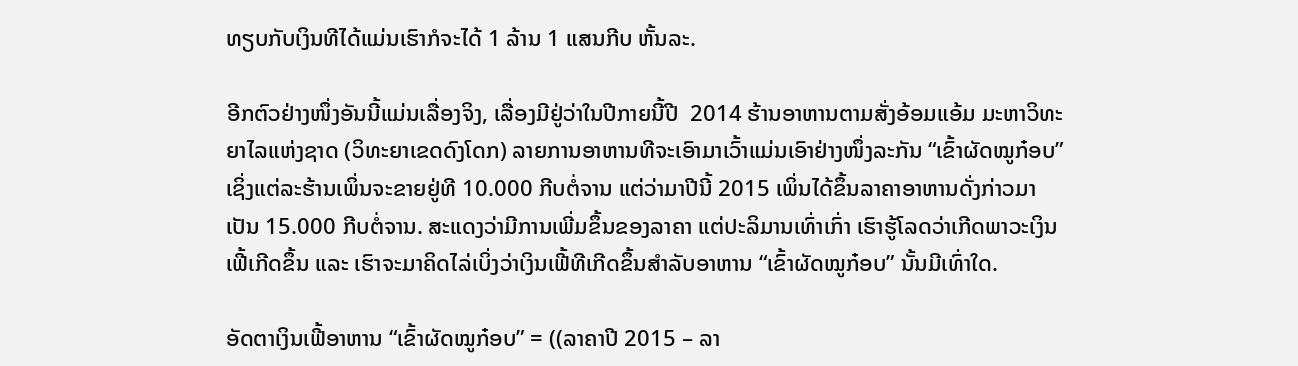ທຽບກັບເງິນທີໄດ້ແມ່ນເຮົາກໍຈະໄດ້ 1 ລ້ານ 1 ແສນກີບ ຫັ້ນລະ.

ອີກຕົວຢ່າງໜຶ່ງອັນນີ້ແມ່ນເລື່ອງຈິງ, ເລື່ອງມີຢູ່ວ່າໃນປີກາຍນີ້ປີ  2014 ຮ້ານອາຫານຕາມສັ່ງອ້ອມແອ້ມ ມະຫາວິທະຍາໄລແຫ່ງຊາດ (ວິທະຍາເຂດດົງໂດກ) ລາຍການອາຫານທີຈະເອົາມາເວົ້າແມ່ນເອົາຢ່າງໜຶ່ງລະກັນ “ເຂົ້າຜັດໝູກ໋ອບ” ເຊິ່ງແຕ່ລະຮ້ານເພິ່ນຈະຂາຍຢູ່ທີ 10.000 ກີບຕໍ່ຈານ ແຕ່ວ່າມາປີນີ້ 2015 ເພິ່ນໄດ້ຂຶ້ນລາຄາອາຫານດັ່ງກ່າວມາເປັນ 15.000 ກີບຕໍ່ຈານ. ສະແດງວ່າມີການເພີ່ມຂຶ້ນຂອງລາຄາ ແຕ່ປະລິມານເທົ່າເກົ່າ ເຮົາຮູ້ໂລດວ່າເກີດພາວະເງິນເຟີ້ເກີດຂຶ້ນ ແລະ ເຮົາຈະມາຄິດໄລ່ເບິ່ງວ່າເງິນເຟີ້ທີເກີດຂຶ້ນສຳລັບອາຫານ “ເຂົ້າຜັດໝູກ໋ອບ” ນັ້ນມີເທົ່າໃດ.

ອັດຕາເງິນເຟີ້ອາຫານ “ເຂົ້າຜັດໝູກ໋ອບ” = ((ລາຄາປີ 2015 – ລາ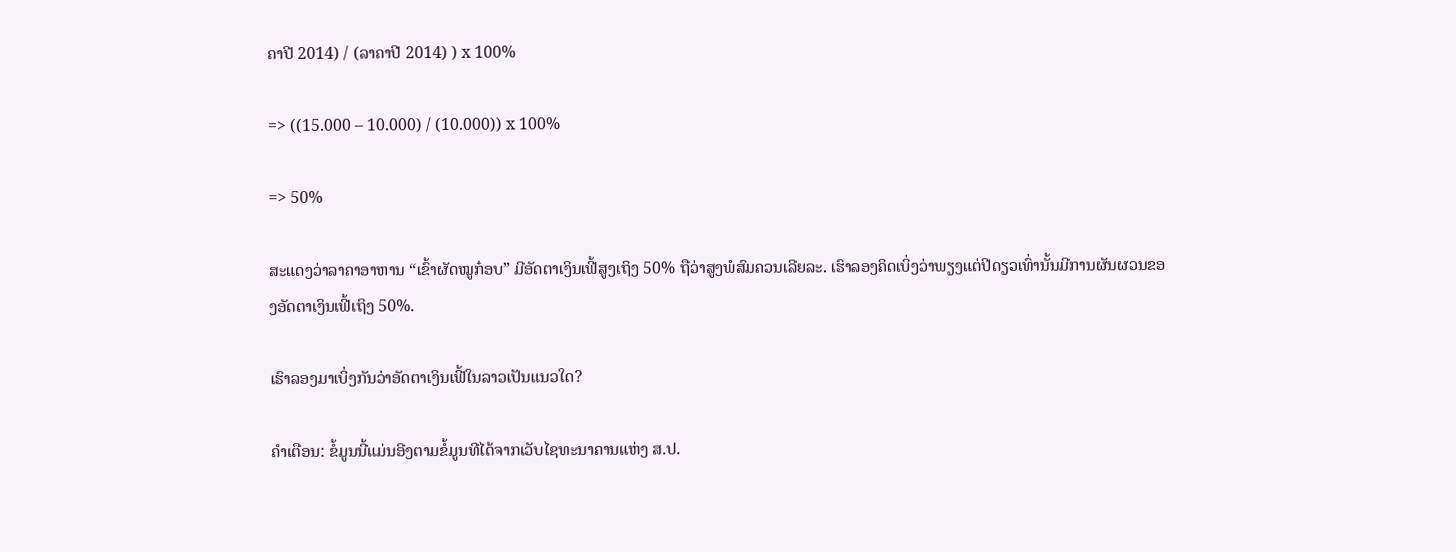ຄາປີ 2014) / (ລາຄາປີ 2014) ) x 100%

=> ((15.000 – 10.000) / (10.000)) x 100%

=> 50%

ສະແດງວ່າລາຄາອາຫານ “ເຂົ້າຜັດໝູກ໋ອບ” ມີອັດຕາເງິນເຟີ້ສູງເຖິງ 50% ຖືວ່າສູງພໍສົມຄວນເລີຍລະ. ເຮົາລອງຄິດເບິ່ງວ່າພຽງແຕ່ປີດຽວເທົ່ານັ້ນມີການຜັນຜວນຂອງອັດຕາເງິນເຟີ້ເຖິງ 50%.

ເຮົາລອງມາເບິ່ງກັນວ່າອັດຕາເງິນເຟີ້ໃນລາວເປັນແນວໃດ?

ຄຳເຕືອນ: ຂໍ້ມູນນີ້ແມ່ນອີງຕາມຂໍ້ມູນທີໄດ້ຈາກເວັບໄຊທະນາຄານແຫ່ງ ສ.ປ.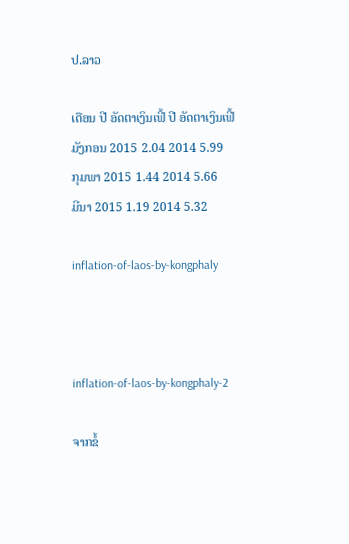ປ.ລາວ

ເດືອນ ປີ ອັດຕາເງິນເຟີ້ ປີ ອັດຕາເງິນເຟີ້
ມັງກອນ 2015 2.04 2014 5.99
ກຸມພາ 2015 1.44 2014 5.66
ມີນາ 2015 1.19 2014 5.32

inflation-of-laos-by-kongphaly



inflation-of-laos-by-kongphaly-2

ຈາກຂໍ້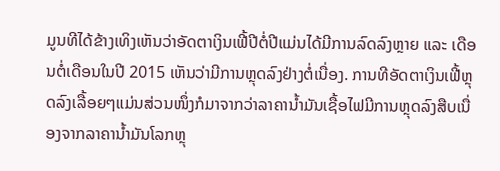ມູນທີໄດ້ຂ້າງເທິງເຫັນວ່າອັດຕາເງິນເຟີ້ປີຕໍ່ປີແມ່ນໄດ້ມີການລົດລົງຫຼາຍ ແລະ ເດືອນຕໍ່ເດືອນໃນປີ 2015 ເຫັນວ່າມີການຫຼຸດລົງຢ່າງຕໍ່ເນື່ອງ. ການທີອັດຕາເງິນເຟີ້ຫຼຸດລົງເລື້ອຍໆແມ່ນສ່ວນໜຶ່ງກໍມາຈາກວ່າລາຄານ້ຳມັນເຊື້ອໄຟມີການຫຼຸດລົງສືບເນື່ອງຈາກລາຄານ້ຳມັນໂລກຫຼຸ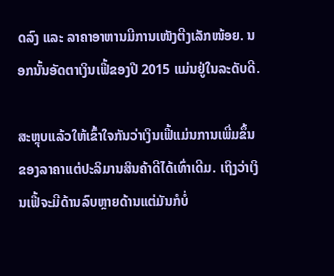ດລົງ ແລະ ລາຄາອາຫານມີການເໜັງຕີງເລັກໜ້ອຍ. ນອກນັ້ນອັດຕາເງິນເຟີ້ຂອງປີ 2015 ແມ່ນຢູ່ໃນລະດັບດີ.

ສະຫຼຸບແລ້ວໃຫ້ເຂົ້າໃຈກັນວ່າເງິນເຟີ້ແມ່ນການເພີ່ມຂຶ້ນຂອງລາຄາແຕ່ປະລິມານສິນຄ້າດີໄດ້ເທົ່າເດີມ. ເຖິງວ່າເງິນເຟີ້ຈະມີດ້ານລົບຫຼາຍດ້ານແຕ່ມັນກໍບໍ່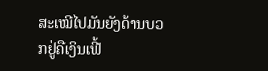ສະເໝີໄປມັນຍັງດ້ານບວກຢູ່ຄືເງິນເຟີ້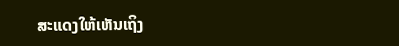ສະແດງໃຫ້ເຫັນເຖິງ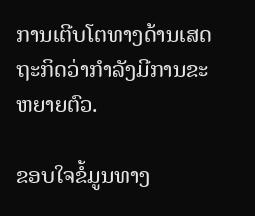ການເຕີບໂຕທາງດ້ານເສດຖະກິດວ່າກຳລັງມີການຂະຫຍາຍຕົວ.

ຂອບໃຈຂໍ້ມູນທາງ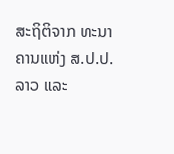ສະຖິຕິຈາກ ທະນາຄານແຫ່ງ ສ.ປ.ປ.ລາວ ແລະ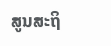ສູນສະຖິ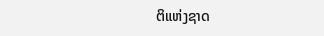ຕິແຫ່ງຊາດ